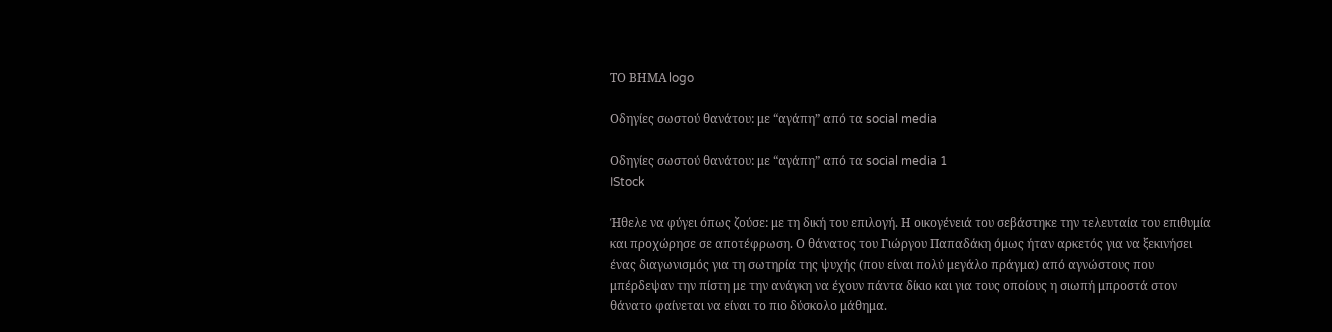ΤΟ ΒΗΜΑ logo

Οδηγίες σωστού θανάτου: με “αγάπη” από τα social media

Οδηγίες σωστού θανάτου: με “αγάπη” από τα social media 1
IStock

Ήθελε να φύγει όπως ζούσε: με τη δική του επιλογή. Η οικογένειά του σεβάστηκε την τελευταία του επιθυμία και προχώρησε σε αποτέφρωση. Ο θάνατος του Γιώργου Παπαδάκη όμως ήταν αρκετός για να ξεκινήσει ένας διαγωνισμός για τη σωτηρία της ψυχής (που είναι πολύ μεγάλο πράγμα) από αγνώστους που μπέρδεψαν την πίστη με την ανάγκη να έχουν πάντα δίκιο και για τους οποίους η σιωπή μπροστά στον θάνατο φαίνεται να είναι το πιο δύσκολο μάθημα.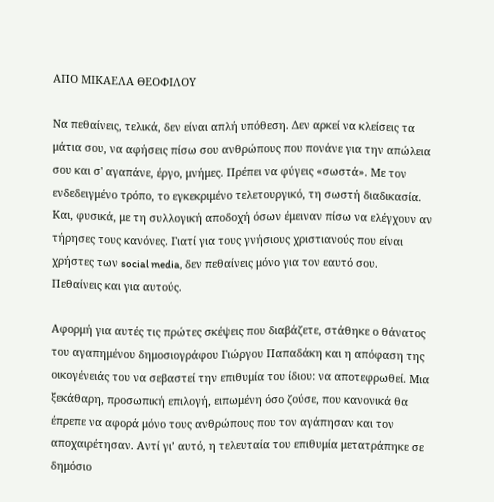ΑΠΟ ΜΙΚΑΕΛΑ ΘΕΟΦΙΛΟΥ

Να πεθαίνεις, τελικά, δεν είναι απλή υπόθεση. Δεν αρκεί να κλείσεις τα μάτια σου, να αφήσεις πίσω σου ανθρώπους που πονάνε για την απώλεια σου και σ' αγαπάνε, έργο, μνήμες. Πρέπει να φύγεις «σωστά». Με τον ενδεδειγμένο τρόπο, το εγκεκριμένο τελετουργικό, τη σωστή διαδικασία. Και, φυσικά, με τη συλλογική αποδοχή όσων έμειναν πίσω να ελέγχουν αν τήρησες τους κανόνες. Γιατί για τους γνήσιους χριστιανούς που είναι χρήστες των social media, δεν πεθαίνεις μόνο για τον εαυτό σου. Πεθαίνεις και για αυτούς.

Αφορμή για αυτές τις πρώτες σκέψεις που διαβάζετε, στάθηκε ο θάνατος του αγαπημένου δημοσιογράφου Γιώργου Παπαδάκη και η απόφαση της οικογένειάς του να σεβαστεί την επιθυμία του ίδιου: να αποτεφρωθεί. Μια ξεκάθαρη, προσωπική επιλογή, ειπωμένη όσο ζούσε, που κανονικά θα έπρεπε να αφορά μόνο τους ανθρώπους που τον αγάπησαν και τον αποχαιρέτησαν. Αντί γι’ αυτό, η τελευταία του επιθυμία μετατράπηκε σε δημόσιο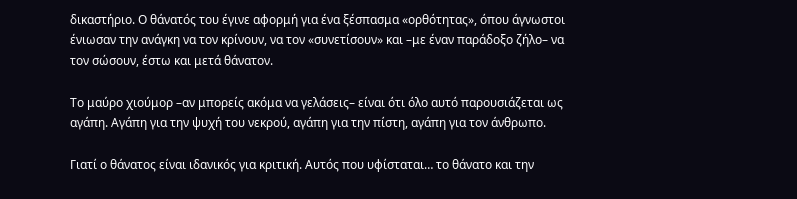δικαστήριο. Ο θάνατός του έγινε αφορμή για ένα ξέσπασμα «ορθότητας», όπου άγνωστοι ένιωσαν την ανάγκη να τον κρίνουν, να τον «συνετίσουν» και –με έναν παράδοξο ζήλο– να τον σώσουν, έστω και μετά θάνατον.

Το μαύρο χιούμορ –αν μπορείς ακόμα να γελάσεις– είναι ότι όλο αυτό παρουσιάζεται ως αγάπη. Αγάπη για την ψυχή του νεκρού, αγάπη για την πίστη, αγάπη για τον άνθρωπο.

Γιατί ο θάνατος είναι ιδανικός για κριτική. Αυτός που υφίσταται… το θάνατο και την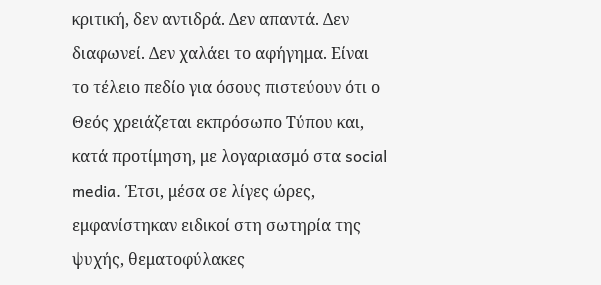κριτική, δεν αντιδρά. Δεν απαντά. Δεν διαφωνεί. Δεν χαλάει το αφήγημα. Είναι το τέλειο πεδίο για όσους πιστεύουν ότι ο Θεός χρειάζεται εκπρόσωπο Τύπου και, κατά προτίμηση, με λογαριασμό στα social media. Έτσι, μέσα σε λίγες ώρες, εμφανίστηκαν ειδικοί στη σωτηρία της ψυχής, θεματοφύλακες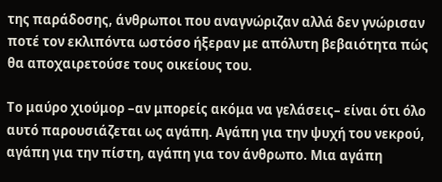της παράδοσης, άνθρωποι που αναγνώριζαν αλλά δεν γνώρισαν ποτέ τον εκλιπόντα ωστόσο ήξεραν με απόλυτη βεβαιότητα πώς θα αποχαιρετούσε τους οικείους του.

Το μαύρο χιούμορ –αν μπορείς ακόμα να γελάσεις– είναι ότι όλο αυτό παρουσιάζεται ως αγάπη. Αγάπη για την ψυχή του νεκρού, αγάπη για την πίστη, αγάπη για τον άνθρωπο. Μια αγάπη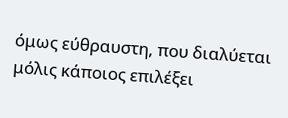όμως εύθραυστη, που διαλύεται μόλις κάποιος επιλέξει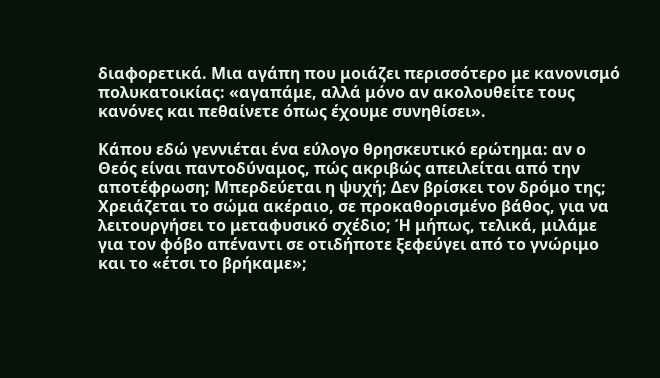διαφορετικά. Μια αγάπη που μοιάζει περισσότερο με κανονισμό πολυκατοικίας: «αγαπάμε, αλλά μόνο αν ακολουθείτε τους κανόνες και πεθαίνετε όπως έχουμε συνηθίσει».

Κάπου εδώ γεννιέται ένα εύλογο θρησκευτικό ερώτημα: αν ο Θεός είναι παντοδύναμος, πώς ακριβώς απειλείται από την αποτέφρωση; Μπερδεύεται η ψυχή; Δεν βρίσκει τον δρόμο της; Χρειάζεται το σώμα ακέραιο, σε προκαθορισμένο βάθος, για να λειτουργήσει το μεταφυσικό σχέδιο; Ή μήπως, τελικά, μιλάμε για τον φόβο απέναντι σε οτιδήποτε ξεφεύγει από το γνώριμο και το «έτσι το βρήκαμε»;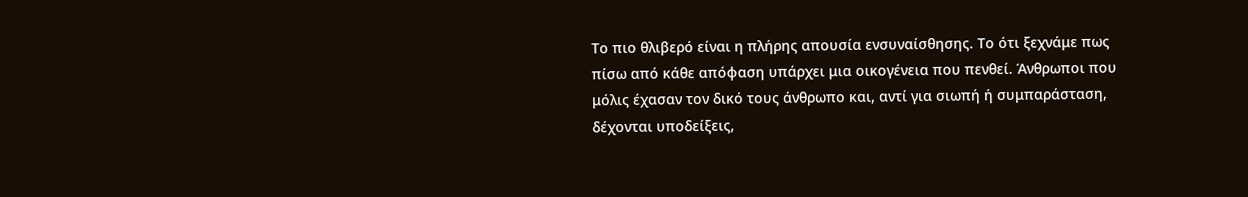Το πιο θλιβερό είναι η πλήρης απουσία ενσυναίσθησης. Το ότι ξεχνάμε πως πίσω από κάθε απόφαση υπάρχει μια οικογένεια που πενθεί. Άνθρωποι που μόλις έχασαν τον δικό τους άνθρωπο και, αντί για σιωπή ή συμπαράσταση, δέχονται υποδείξεις,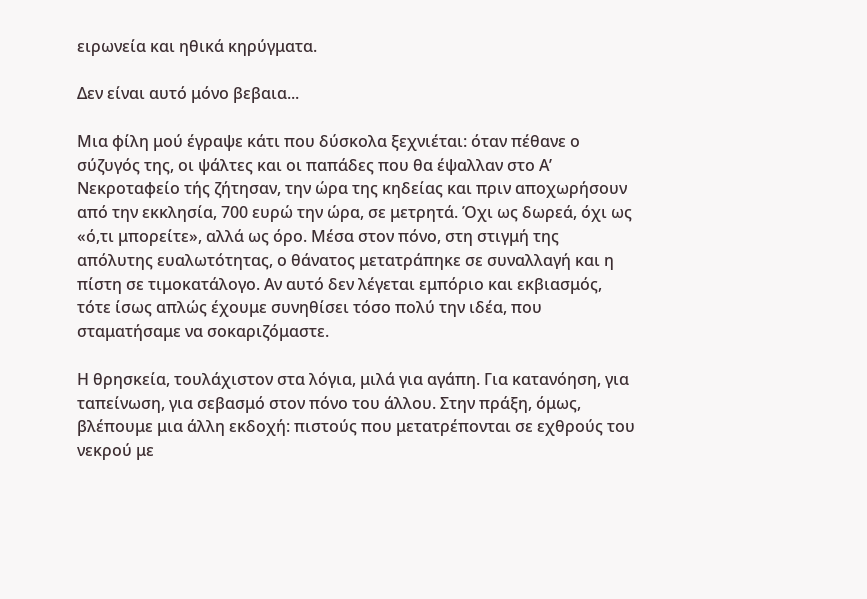ειρωνεία και ηθικά κηρύγματα.

Δεν είναι αυτό μόνο βεβαια...

Μια φίλη μού έγραψε κάτι που δύσκολα ξεχνιέται: όταν πέθανε ο σύζυγός της, οι ψάλτες και οι παπάδες που θα έψαλλαν στο Α’ Νεκροταφείο τής ζήτησαν, την ώρα της κηδείας και πριν αποχωρήσουν από την εκκλησία, 700 ευρώ την ώρα, σε μετρητά. Όχι ως δωρεά, όχι ως «ό,τι μπορείτε», αλλά ως όρο. Μέσα στον πόνο, στη στιγμή της απόλυτης ευαλωτότητας, ο θάνατος μετατράπηκε σε συναλλαγή και η πίστη σε τιμοκατάλογο. Αν αυτό δεν λέγεται εμπόριο και εκβιασμός, τότε ίσως απλώς έχουμε συνηθίσει τόσο πολύ την ιδέα, που σταματήσαμε να σοκαριζόμαστε.

Η θρησκεία, τουλάχιστον στα λόγια, μιλά για αγάπη. Για κατανόηση, για ταπείνωση, για σεβασμό στον πόνο του άλλου. Στην πράξη, όμως, βλέπουμε μια άλλη εκδοχή: πιστούς που μετατρέπονται σε εχθρούς του νεκρού με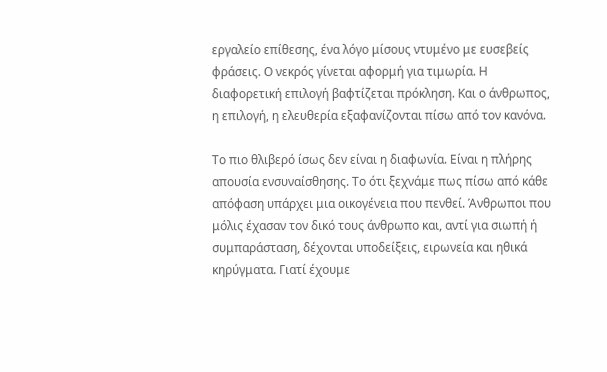εργαλείο επίθεσης, ένα λόγο μίσους ντυμένο με ευσεβείς φράσεις. Ο νεκρός γίνεται αφορμή για τιμωρία. Η διαφορετική επιλογή βαφτίζεται πρόκληση. Και ο άνθρωπος, η επιλογή, η ελευθερία εξαφανίζονται πίσω από τον κανόνα.

Το πιο θλιβερό ίσως δεν είναι η διαφωνία. Είναι η πλήρης απουσία ενσυναίσθησης. Το ότι ξεχνάμε πως πίσω από κάθε απόφαση υπάρχει μια οικογένεια που πενθεί. Άνθρωποι που μόλις έχασαν τον δικό τους άνθρωπο και, αντί για σιωπή ή συμπαράσταση, δέχονται υποδείξεις, ειρωνεία και ηθικά κηρύγματα. Γιατί έχουμε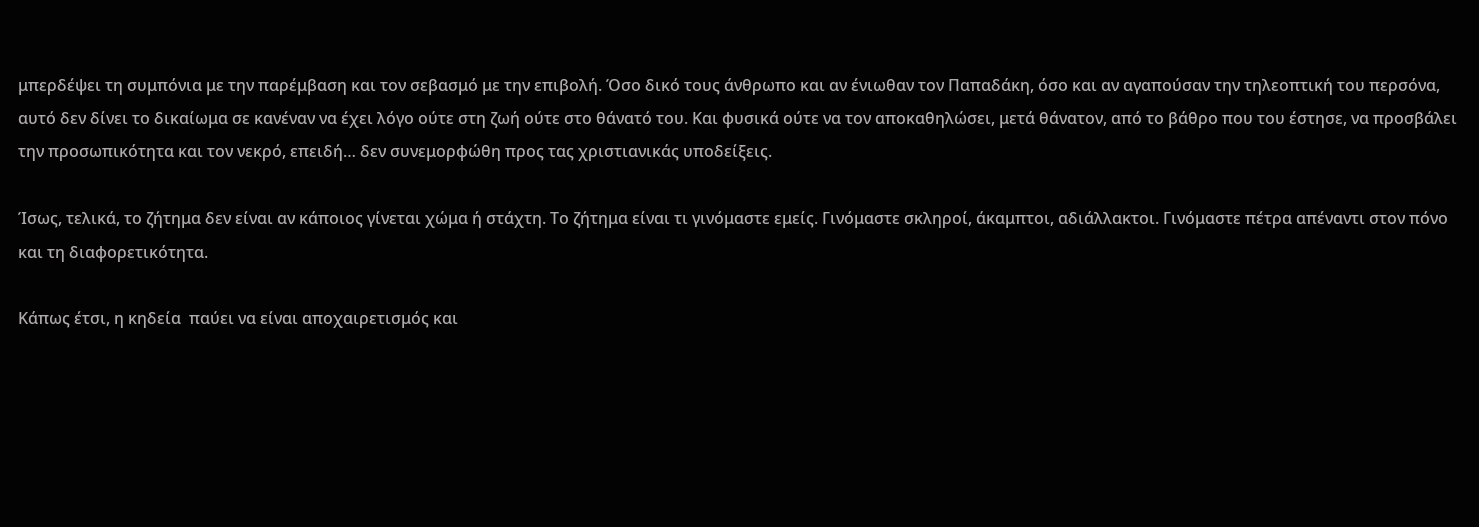μπερδέψει τη συμπόνια με την παρέμβαση και τον σεβασμό με την επιβολή. Όσο δικό τους άνθρωπο και αν ένιωθαν τον Παπαδάκη, όσο και αν αγαπούσαν την τηλεοπτική του περσόνα, αυτό δεν δίνει το δικαίωμα σε κανέναν να έχει λόγο ούτε στη ζωή ούτε στο θάνατό του. Και φυσικά ούτε να τον αποκαθηλώσει, μετά θάνατον, από το βάθρο που του έστησε, να προσβάλει την προσωπικότητα και τον νεκρό, επειδή… δεν συνεμορφώθη προς τας χριστιανικάς υποδείξεις.

Ίσως, τελικά, το ζήτημα δεν είναι αν κάποιος γίνεται χώμα ή στάχτη. Το ζήτημα είναι τι γινόμαστε εμείς. Γινόμαστε σκληροί, άκαμπτοι, αδιάλλακτοι. Γινόμαστε πέτρα απέναντι στον πόνο και τη διαφορετικότητα.

Κάπως έτσι, η κηδεία  παύει να είναι αποχαιρετισμός και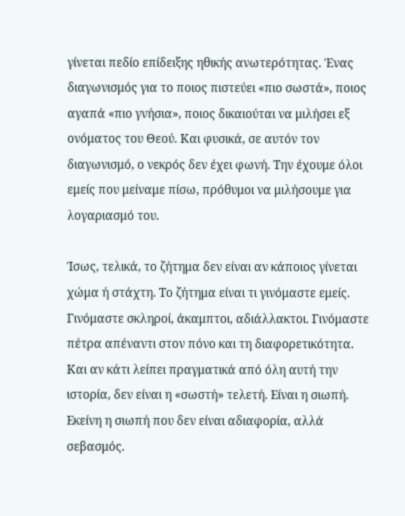γίνεται πεδίο επίδειξης ηθικής ανωτερότητας. Ένας διαγωνισμός για το ποιος πιστεύει «πιο σωστά», ποιος αγαπά «πιο γνήσια», ποιος δικαιούται να μιλήσει εξ ονόματος του Θεού. Και φυσικά, σε αυτόν τον διαγωνισμό, ο νεκρός δεν έχει φωνή. Την έχουμε όλοι εμείς που μείναμε πίσω, πρόθυμοι να μιλήσουμε για λογαριασμό του.

Ίσως, τελικά, το ζήτημα δεν είναι αν κάποιος γίνεται χώμα ή στάχτη. Το ζήτημα είναι τι γινόμαστε εμείς. Γινόμαστε σκληροί, άκαμπτοι, αδιάλλακτοι. Γινόμαστε πέτρα απέναντι στον πόνο και τη διαφορετικότητα. Και αν κάτι λείπει πραγματικά από όλη αυτή την ιστορία, δεν είναι η «σωστή» τελετή. Είναι η σιωπή. Εκείνη η σιωπή που δεν είναι αδιαφορία, αλλά σεβασμός.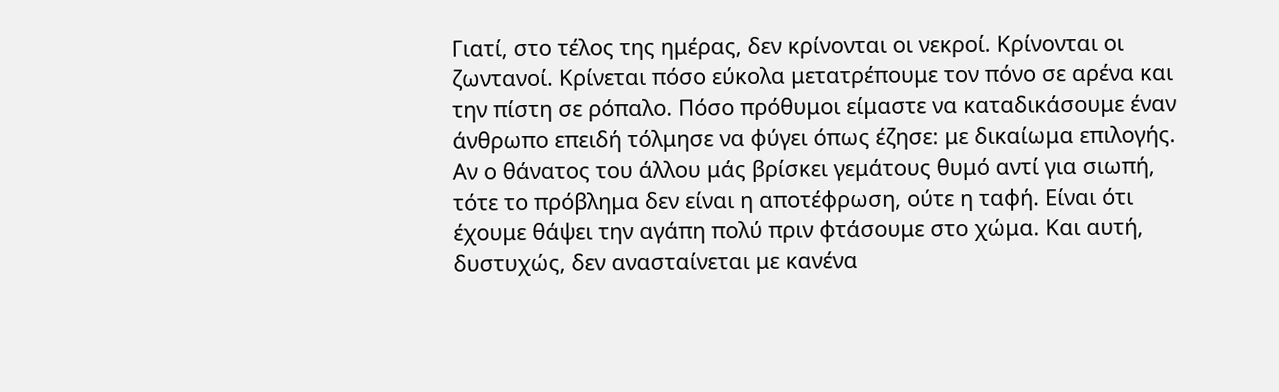Γιατί, στο τέλος της ημέρας, δεν κρίνονται οι νεκροί. Κρίνονται οι ζωντανοί. Κρίνεται πόσο εύκολα μετατρέπουμε τον πόνο σε αρένα και την πίστη σε ρόπαλο. Πόσο πρόθυμοι είμαστε να καταδικάσουμε έναν άνθρωπο επειδή τόλμησε να φύγει όπως έζησε: με δικαίωμα επιλογής. Αν ο θάνατος του άλλου μάς βρίσκει γεμάτους θυμό αντί για σιωπή, τότε το πρόβλημα δεν είναι η αποτέφρωση, ούτε η ταφή. Είναι ότι έχουμε θάψει την αγάπη πολύ πριν φτάσουμε στο χώμα. Και αυτή, δυστυχώς, δεν ανασταίνεται με κανένα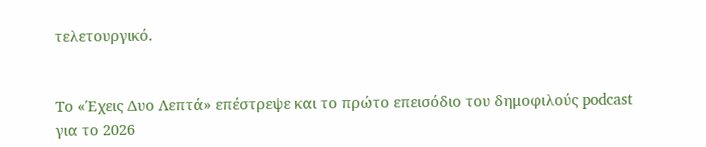τελετουργικό.


Το «Έχεις Δυο Λεπτά» επέστρεψε και τo πρώτο επεισόδιο του δημοφιλούς podcast για το 2026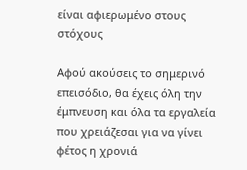είναι αφιερωμένο στους στόχους

Αφού ακούσεις το σημερινό επεισόδιο, θα έχεις όλη την έμπνευση και όλα τα εργαλεία που χρειάζεσαι για να γίνει φέτος η χρονιά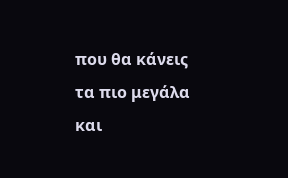που θα κάνεις τα πιο μεγάλα και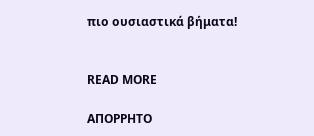πιο ουσιαστικά βήματα!


READ MORE

ΑΠΟΡΡΗΤΟ